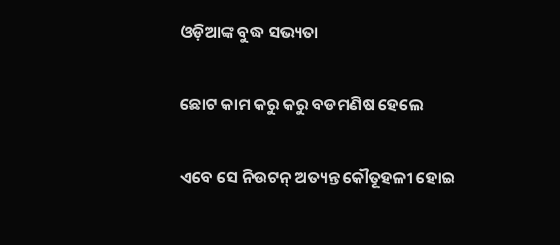ଓଡ଼ିଆଙ୍କ ବୁଦ୍ଧ ସଭ୍ୟତା

ଛୋଟ କାମ କରୁ କରୁ ବଡମଣିଷ ହେଲେ

ଏବେ ସେ ନିଉଟନ୍ ଅତ୍ୟନ୍ତ କୌତୂହଳୀ ହୋଇ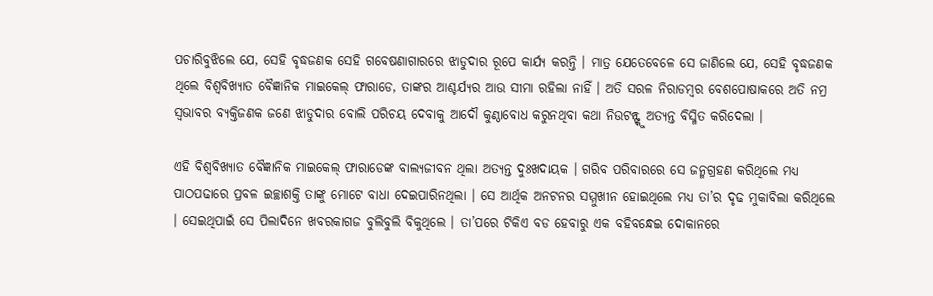ପଚାରିବୁଝିଲେ ଯେ, ସେହି ବୃଦ୍ଧଜଣକ ସେହି ଗବେଷଣାଗାରରେ ଝାଡୁଦାର ରୂପେ କାର୍ଯ୍ୟ କରନ୍ତି । ମାତ୍ର ଯେତେବେଳେ ସେ ଜାଣିଲେ ଯେ, ସେହି ବୃଦ୍ଧଜଣକ ଥିଲେ ବିଶ୍ୱବିଖ୍ୟାତ ବୈଜ୍ଞାନିକ ମାଇକେଲ୍ ଫାରାଡେ, ତାଙ୍କର ଆଶ୍ଚର୍ଯ୍ୟର ଆଉ ସୀମା ରହିଲା ନାହିଁ । ଅତି ସରଳ ନିରାଡମ୍ବର ବେଶପୋଷାକରେ ଅତି ନମ୍ର ସ୍ୱଭାବର ବ୍ୟକ୍ତିଜଣକ ଜଣେ ଝାଡୁଦାର ବୋଲି ପରିଚୟ ଦେବାକୁ ଆଦୌ କୁଣ୍ଠାବୋଧ କରୁନଥିବା କଥା ନିଉଟନ୍ଙ୍କୁ ଅତ୍ୟନ୍ତ ବିସ୍ମିତ କରିଦେଲା ।

ଏହି ବିଶ୍ୱବିଖ୍ୟାତ ବୈଜ୍ଞାନିକ ମାଇକେଲ୍ ଫାରାଡେଙ୍କ ବାଲ୍ୟଜୀବନ ଥିଲା ଅତ୍ୟନ୍ତ ଦୁଃଖଦାୟକ । ଗରିବ ପରିବାରରେ ସେ ଜନ୍ମଗ୍ରହଣ କରିଥିଲେ ମଧ୍ୟ ପାଠପଢାରେ ପ୍ରବଳ ଇଚ୍ଛାଶକ୍ତି ତାଙ୍କୁ ମୋଟେ ବାଧା ଦେଇପାରିନଥିଲା । ସେ ଆର୍ଥିକ ଅନଟନର ସମ୍ମୁଖୀନ ହୋଇଥିଲେ ମଧ୍ୟ ତା’ର ଦୃଢ ମୁକାବିଲା କରିଥିଲେ । ସେଇଥିପାଇଁ ସେ ପିଲାଦିନେ ଖବରକାଗଜ ବୁଲିବୁଲି ବିକୁଥିଲେ । ତା’ପରେ ଟିକିଏ ବଡ ହେବାରୁ ଏକ ବହିବନ୍ଧେଇ ଦୋକାନରେ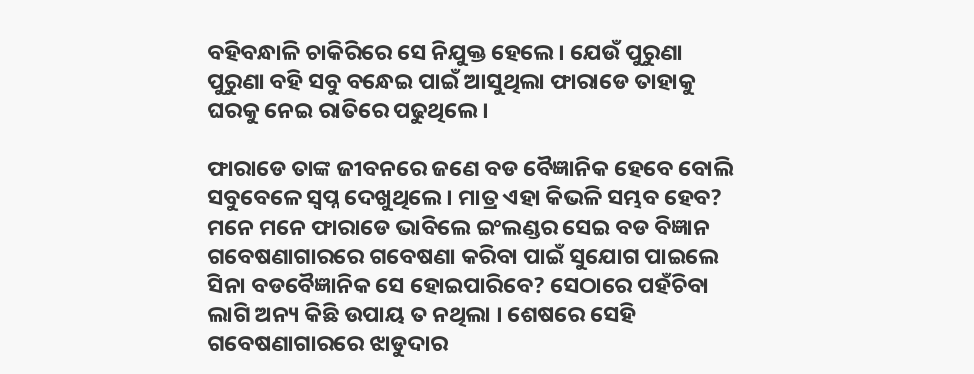ବହିବନ୍ଧାଳି ଚାକିରିରେ ସେ ନିଯୁକ୍ତ ହେଲେ । ଯେଉଁ ପୁରୁଣା ପୁରୁଣା ବହି ସବୁ ବନ୍ଧେଇ ପାଇଁ ଆସୁଥିଲା ଫାରାଡେ ତାହାକୁ ଘରକୁ ନେଇ ରାତିରେ ପଢୁଥିଲେ ।

ଫାରାଡେ ତାଙ୍କ ଜୀବନରେ ଜଣେ ବଡ ବୈଜ୍ଞାନିକ ହେବେ ବୋଲି ସବୁବେଳେ ସ୍ୱପ୍ନ ଦେଖୁଥିଲେ । ମାତ୍ର ଏହା କିଭଳି ସମ୍ଭବ ହେବ? ମନେ ମନେ ଫାରାଡେ ଭାବିଲେ ଇଂଲଣ୍ଡର ସେଇ ବଡ ବିଜ୍ଞାନ ଗବେଷଣାଗାରରେ ଗବେଷଣା କରିବା ପାଇଁ ସୁଯୋଗ ପାଇଲେ ସିନା ବଡବୈଜ୍ଞାନିକ ସେ ହୋଇପାରିବେ? ସେଠାରେ ପହଁଚିବା ଲାଗି ଅନ୍ୟ କିଛି ଉପାୟ ତ ନଥିଲା । ଶେଷରେ ସେହି ଗବେଷଣାଗାରରେ ଝାଡୁଦାର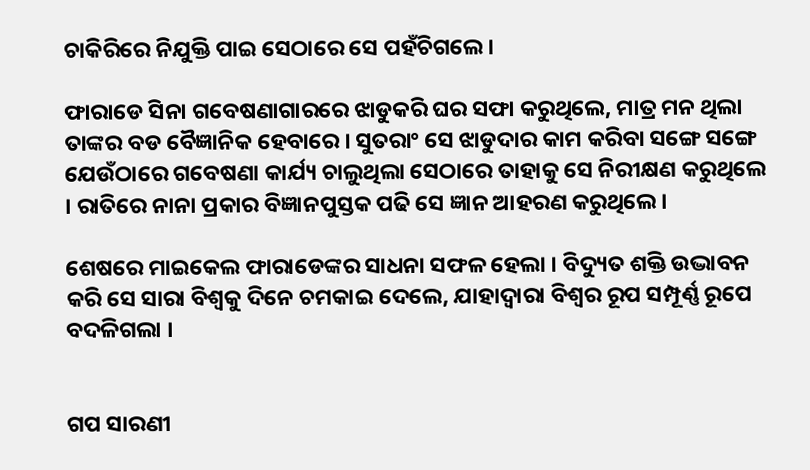ଚାକିରିରେ ନିଯୁକ୍ତି ପାଇ ସେଠାରେ ସେ ପହଁଚିଗଲେ ।

ଫାରାଡେ ସିନା ଗବେଷଣାଗାରରେ ଝାଡୁକରି ଘର ସଫା କରୁଥିଲେ, ମାତ୍ର ମନ ଥିଲା ତାଙ୍କର ବଡ ବୈଜ୍ଞାନିକ ହେବାରେ । ସୁତରାଂ ସେ ଝାଡୁଦାର କାମ କରିବା ସଙ୍ଗେ ସଙ୍ଗେ ଯେଉଁଠାରେ ଗବେଷଣା କାର୍ଯ୍ୟ ଚାଲୁଥିଲା ସେଠାରେ ତାହାକୁ ସେ ନିରୀକ୍ଷଣ କରୁଥିଲେ । ରାତିରେ ନାନା ପ୍ରକାର ବିଜ୍ଞାନପୁସ୍ତକ ପଢି ସେ ଜ୍ଞାନ ଆହରଣ କରୁଥିଲେ ।

ଶେଷରେ ମାଇକେଲ ଫାରାଡେଙ୍କର ସାଧନା ସଫଳ ହେଲା । ବିଦ୍ୟୁତ ଶକ୍ତି ଉଦ୍ଭାବନ କରି ସେ ସାରା ବିଶ୍ୱକୁ ଦିନେ ଚମକାଇ ଦେଲେ, ଯାହାଦ୍ୱାରା ବିଶ୍ୱର ରୂପ ସମ୍ପୂର୍ଣ୍ଣ ରୂପେ ବଦଳିଗଲା ।


ଗପ ସାରଣୀ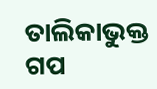ତାଲିକାଭୁକ୍ତ ଗପ